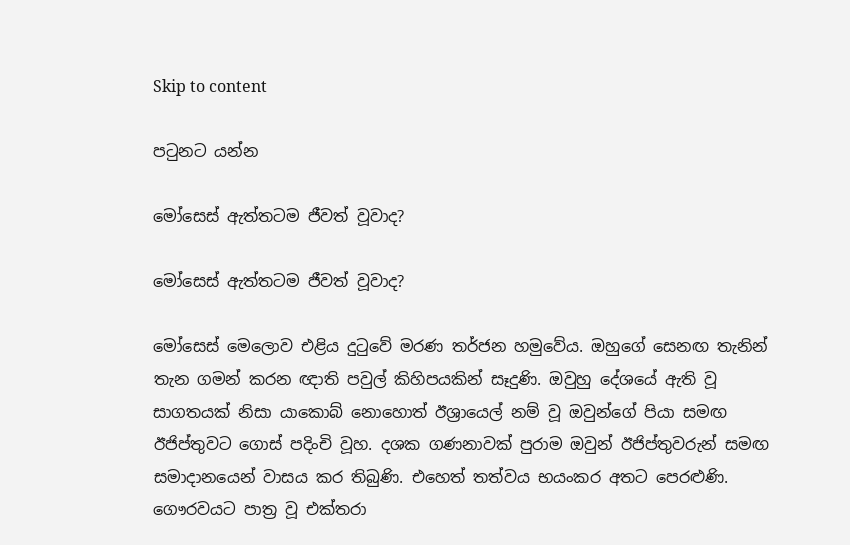Skip to content

පටුනට යන්න

මෝසෙස් ඇත්තටම ජීවත් වූවාද?

මෝසෙස් ඇත්තටම ජීවත් වූවාද?

මෝසෙස් මෙලොව එළිය දුටුවේ මරණ තර්ජන හමුවේය. ඔහුගේ සෙනඟ තැනින් තැන ගමන් කරන ඥාති පවුල් කිහිපයකින් සෑදුණි. ඔවුහු දේශයේ ඇති වූ සාගතයක් නිසා යාකොබ් නොහොත් ඊශ්‍රායෙල් නම් වූ ඔවුන්ගේ පියා සමඟ ඊජිප්තුවට ගොස් පදිංචි වූහ. දශක ගණනාවක් පුරාම ඔවුන් ඊජිප්තුවරුන් සමඟ සමාදානයෙන් වාසය කර තිබුණි. එහෙත් තත්වය භයංකර අතට පෙරළුණි. ගෞරවයට පාත්‍ර වූ එක්තරා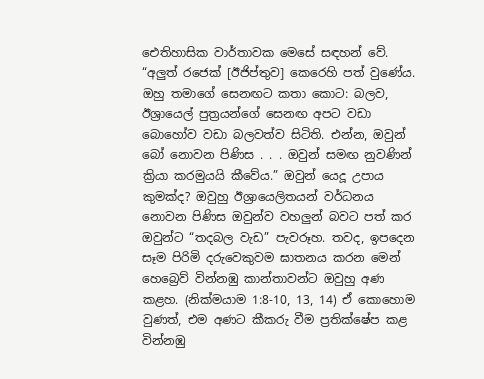ඓතිහාසික වාර්තාවක මෙසේ සඳහන් වේ. “අලුත් රජෙක් [ඊජිප්තුව] කෙරෙහි පත් වුණේය. ඔහු තමාගේ සෙනඟට කතා කොට: බලව, ඊශ්‍රායෙල් පුත්‍රයන්ගේ සෙනඟ අපට වඩා බොහෝව වඩා බලවත්ව සිටිති. එන්න, ඔවුන් බෝ නොවන පිණිස . . . ඔවුන් සමඟ නුවණින් ක්‍රියා කරමුයයි කීවේය.” ඔවුන් යෙදූ උපාය කුමක්ද? ඔවුහු ඊශ්‍රායෙලිතයන් වර්ධනය නොවන පිණිස ඔවුන්ව වහලුන් බවට පත් කර ඔවුන්ට “තදබල වැඩ” පැවරූහ. තවද, ඉපදෙන සෑම පිරිමි දරුවෙකුවම ඝාතනය කරන මෙන් හෙබ්‍රෙව් වින්නඹු කාන්තාවන්ට ඔවුහු අණ කළහ. (නික්මයාම 1:8-10, 13, 14) ඒ කොහොම වුණත්, එම අණට කීකරු වීම ප්‍රතික්ෂේප කළ වින්නඹු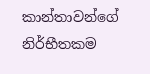කාන්තාවන්ගේ නිර්භීතකම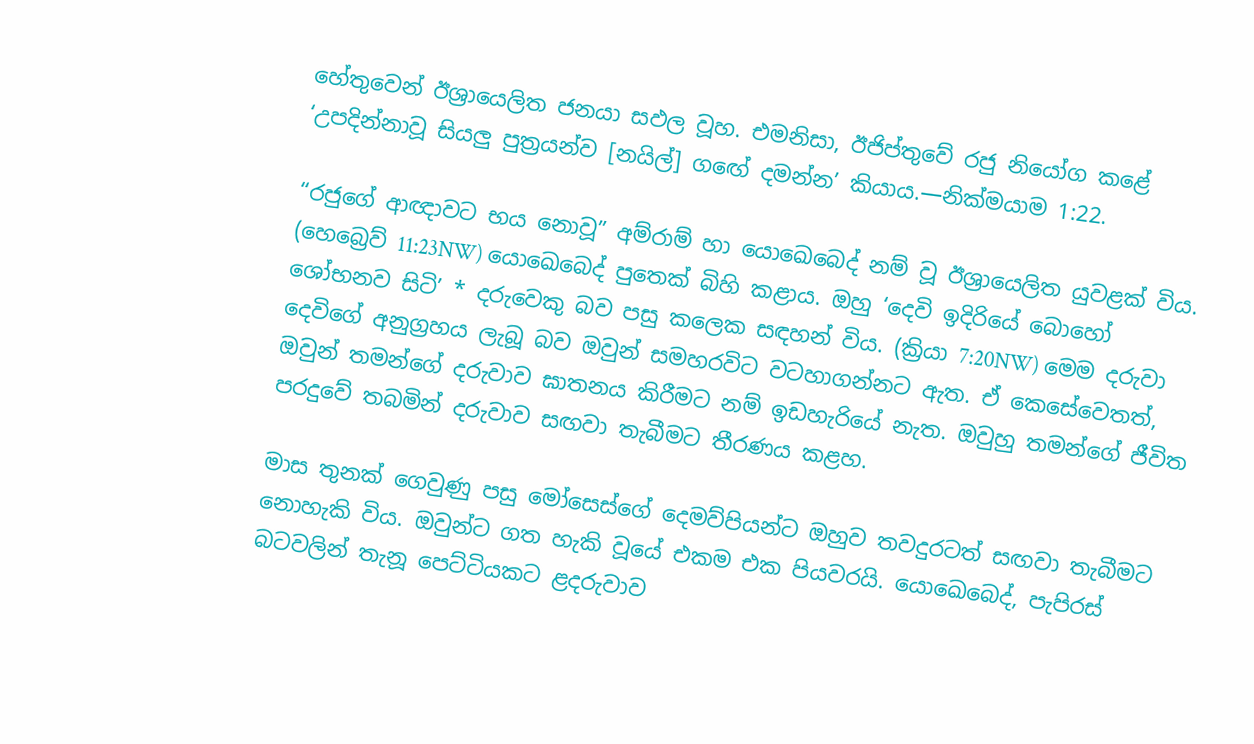හේතුවෙන් ඊශ්‍රායෙලිත ජනයා සඵල වූහ. එමනිසා, ඊජිප්තුවේ රජු නියෝග කළේ ‘උපදින්නාවූ සියලු පුත්‍රයන්ව [නයිල්] ගඟේ දමන්න’ කියාය.—නික්මයාම 1:22.

“රජුගේ ආඥාවට භය නොවූ” අම්රාම් හා යොඛෙබෙද් නම් වූ ඊශ්‍රායෙලිත යුවළක් විය. (හෙබ්‍රෙව් 11:23NW) යොඛෙබෙද් පුතෙක් බිහි කළාය. ඔහු ‘දෙවි ඉදිරියේ බොහෝ ශෝභනව සිටි’ * දරුවෙකු බව පසු කලෙක සඳහන් විය. (ක්‍රියා 7:20NW) මෙම දරුවා දෙවිගේ අනුග්‍රහය ලැබූ බව ඔවුන් සමහරවිට වටහාගන්නට ඇත. ඒ කෙසේවෙතත්, ඔවුන් තමන්ගේ දරුවාව ඝාතනය කිරීමට නම් ඉඩහැරියේ නැත. ඔවුහු තමන්ගේ ජීවිත පරදුවේ තබමින් දරුවාව සඟවා තැබීමට තීරණය කළහ.

මාස තුනක් ගෙවුණු පසු මෝසෙස්ගේ දෙමව්පියන්ට ඔහුව තවදුරටත් සඟවා තැබීමට නොහැකි විය. ඔවුන්ට ගත හැකි වූයේ එකම එක පියවරයි. යොඛෙබෙද්, පැපිරස් බටවලින් තැනූ පෙට්ටියකට ළදරුවාව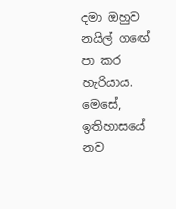දමා ඔහුව නයිල් ගඟේ පා කර හැරියාය. මෙසේ, ඉතිහාසයේ නව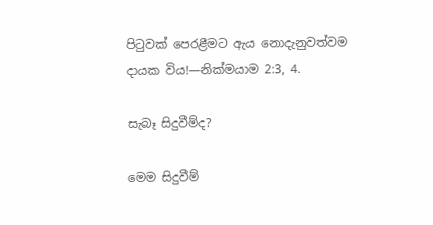පිටුවක් පෙරළීමට ඇය නොදැනුවත්වම දායක විය!—නික්මයාම 2:3, 4.

සැබෑ සිදුවීම්ද?

මෙම සිදුවීම්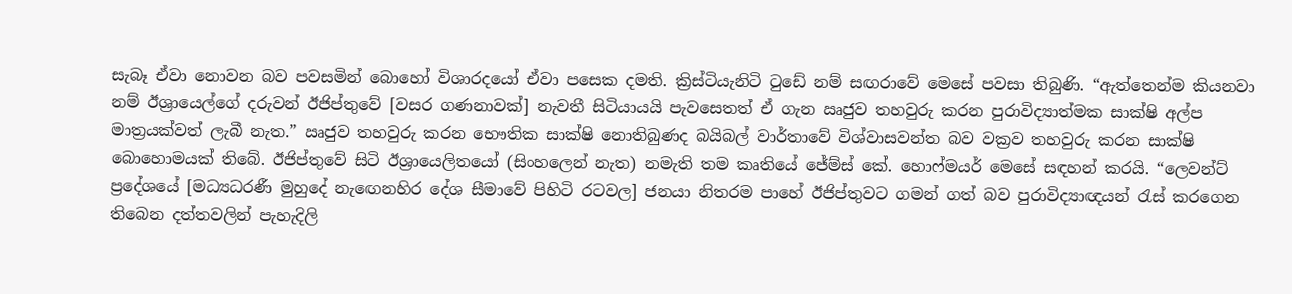සැබෑ ඒවා නොවන බව පවසමින් බොහෝ විශාරදයෝ ඒවා පසෙක දමති. ක්‍රිස්ටියැනිටි ටුඩේ නම් සඟරාවේ මෙසේ පවසා තිබුණි. “ඇත්තෙන්ම කියනවා නම් ඊශ්‍රායෙල්ගේ දරුවන් ඊජිප්තුවේ [වසර ගණනාවක්] නැවතී සිටියායයි පැවසෙතත් ඒ ගැන ඍජුව තහවුරු කරන පුරාවිද්‍යාත්මක සාක්ෂි අල්ප මාත්‍රයක්වත් ලැබී නැත.” ඍජුව තහවුරු කරන භෞතික සාක්ෂි නොතිබුණද බයිබල් වාර්තාවේ විශ්වාසවන්ත බව වක්‍රව තහවුරු කරන සාක්ෂි බොහොමයක් තිබේ. ඊජිප්තුවේ සිටි ඊශ්‍රායෙලිතයෝ (සිංහලෙන් නැත) නමැති තම කෘතියේ ජේම්ස් කේ. හොෆ්මයර් මෙසේ සඳහන් කරයි. “ලෙවන්ට් ප්‍රදේශයේ [මධ්‍යධරණී මුහුදේ නැඟෙනහිර දේශ සීමාවේ පිහිටි රටවල] ජනයා නිතරම පාහේ ඊජිප්තුවට ගමන් ගත් බව පුරාවිද්‍යාඥයන් රැස් කරගෙන තිබෙන දත්තවලින් පැහැදිලි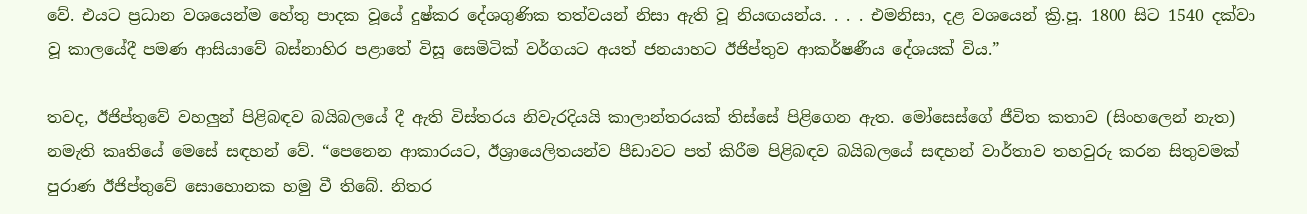වේ. එයට ප්‍රධාන වශයෙන්ම හේතු පාදක වූයේ දුෂ්කර දේශගුණික තත්වයන් නිසා ඇති වූ නියඟයන්ය. . . . එමනිසා, දළ වශයෙන් ක්‍රි.පූ. 1800 සිට 1540 දක්වා වූ කාලයේදී පමණ ආසියාවේ බස්නාහිර පළාතේ විසූ සෙමිටික් වර්ගයට අයත් ජනයාහට ඊජිප්තුව ආකර්ෂණීය දේශයක් විය.”

තවද, ඊජිප්තුවේ වහලුන් පිළිබඳව බයිබලයේ දී ඇති විස්තරය නිවැරදියයි කාලාන්තරයක් තිස්සේ පිළිගෙන ඇත. මෝසෙස්ගේ ජීවිත කතාව (සිංහලෙන් නැත) නමැති කෘතියේ මෙසේ සඳහන් වේ. “පෙනෙන ආකාරයට, ඊශ්‍රායෙලිතයන්ව පීඩාවට පත් කිරීම පිළිබඳව බයිබලයේ සඳහන් වාර්තාව තහවුරු කරන සිතුවමක් පුරාණ ඊජිප්තුවේ සොහොනක හමු වී තිබේ. නිතර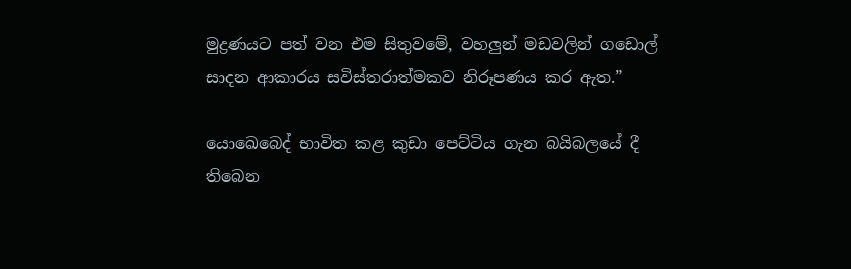මුද්‍රණයට පත් වන එම සිතුවමේ, වහලුන් මඩවලින් ගඩොල් සාදන ආකාරය සවිස්තරාත්මකව නිරූපණය කර ඇත.”

යොඛෙබෙද් භාවිත කළ කුඩා පෙට්ටිය ගැන බයිබලයේ දී තිබෙන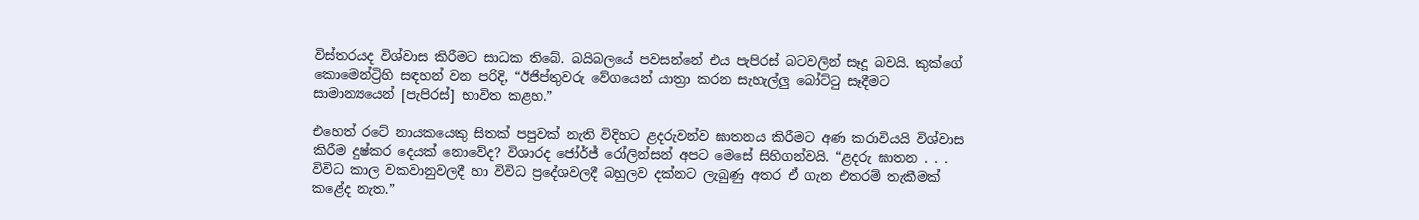විස්තරයද විශ්වාස කිරීමට සාධක තිබේ. බයිබලයේ පවසන්නේ එය පැපිරස් බටවලින් සෑදූ බවයි. කුක්ගේ කොමෙන්ට්‍රිහි සඳහන් වන පරිදි, “ඊජිප්තුවරු වේගයෙන් යාත්‍රා කරන සැහැල්ලු බෝට්ටු සෑදීමට සාමාන්‍යයෙන් [පැපිරස්] භාවිත කළහ.”

එහෙත් රටේ නායකයෙකු සිතක් පපුවක් නැති විදිහට ළදරුවන්ව ඝාතනය කිරීමට අණ කරාවියයි විශ්වාස කිරීම දුෂ්කර දෙයක් නොවේද? විශාරද ජෝර්ජ් රෝලින්සන් අපට මෙසේ සිහිගන්වයි. “ළදරු ඝාතන . . . විවිධ කාල වකවානුවලදී හා විවිධ ප්‍රදේශවලදී බහුලව දක්නට ලැබුණු අතර ඒ ගැන එතරම් තැකීමක් කළේද නැත.”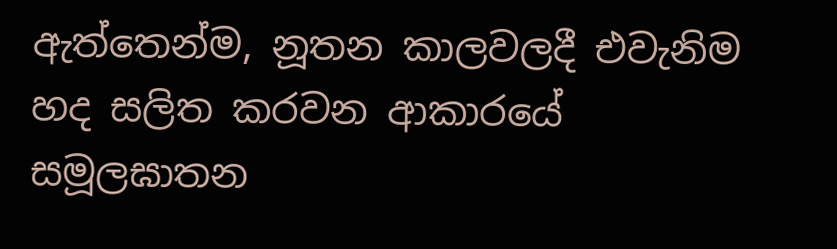ඇත්තෙන්ම, නූතන කාලවලදී එවැනිම හද සලිත කරවන ආකාරයේ සමූලඝාතන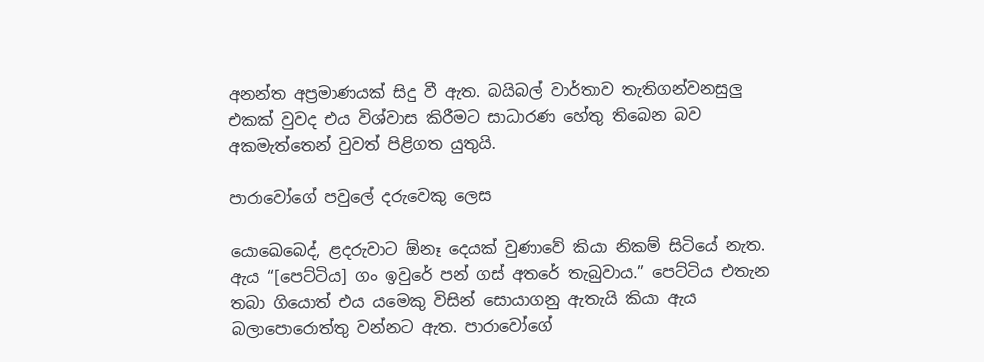අනන්ත අප්‍රමාණයක් සිදු වී ඇත. බයිබල් වාර්තාව තැතිගන්වනසුලු එකක් වුවද එය විශ්වාස කිරීමට සාධාරණ හේතු තිබෙන බව අකමැත්තෙන් වුවත් පිළිගත යුතුයි.

පාරාවෝගේ පවුලේ දරුවෙකු ලෙස

යොඛෙබෙද්, ළදරුවාට ඕනෑ දෙයක් වුණාවේ කියා නිකම් සිටියේ නැත. ඇය “[පෙට්ටිය] ගං ඉවුරේ පන් ගස් අතරේ තැබුවාය.” පෙට්ටිය එතැන තබා ගියොත් එය යමෙකු විසින් සොයාගනු ඇතැයි කියා ඇය බලාපොරොත්තු වන්නට ඇත. පාරාවෝගේ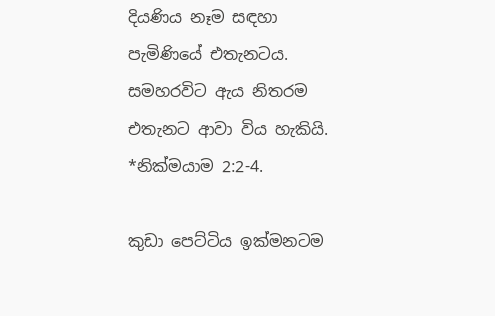දියණිය නෑම සඳහා පැමිණියේ එතැනටය. සමහරවිට ඇය නිතරම එතැනට ආවා විය හැකියි. *නික්මයාම 2:2-4.

කුඩා පෙට්ටිය ඉක්මනටම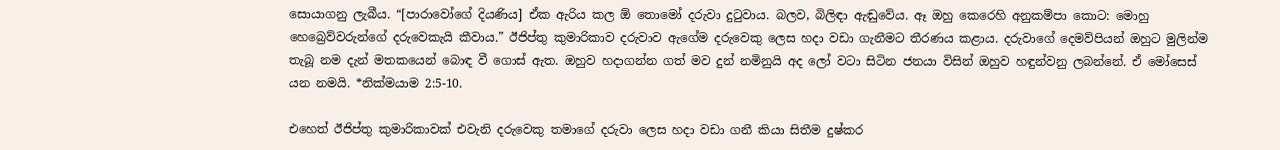සොයාගනු ලැබීය. “[පාරාවෝගේ දියණිය] ඒක ඇරිය කල ඕ තොමෝ දරුවා දුටුවාය. බලව, බිලිඳා ඇඬුවේය. ඈ ඔහු කෙරෙහි අනුකම්පා කොට: මොහු හෙබ්‍රෙව්වරුන්ගේ දරුවෙකැයි කීවාය.” ඊජිප්තු කුමාරිකාව දරුවාව ඇගේම දරුවෙකු ලෙස හදා වඩා ගැනීමට තීරණය කළාය. දරුවාගේ දෙමව්පියන් ඔහුට මුලින්ම තැබූ නම දැන් මතකයෙන් බොඳ වී ගොස් ඇත. ඔහුව හදාගන්න ගත් මව දුන් නමිනුයි අද ලෝ වටා සිටින ජනයා විසින් ඔහුව හඳුන්වනු ලබන්නේ. ඒ මෝසෙස් යන නමයි. *නික්මයාම 2:5-10.

එහෙත් ඊජිප්තු කුමාරිකාවක් එවැනි දරුවෙකු තමාගේ දරුවා ලෙස හදා වඩා ගනී කියා සිතීම දුෂ්කර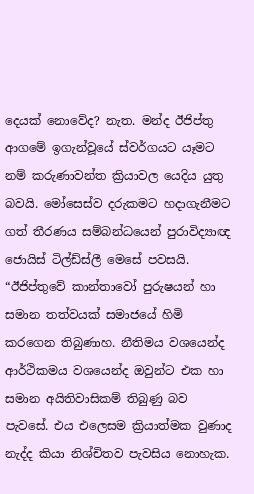දෙයක් නොවේද? නැත. මන්ද ඊජිප්තු ආගමේ ඉගැන්වූයේ ස්වර්ගයට යෑමට නම් කරුණාවන්ත ක්‍රියාවල යෙදිය යුතු බවයි. මෝසෙස්ව දරුකමට හදාගැනීමට ගත් තීරණය සම්බන්ධයෙන් පුරාවිද්‍යාඥ ජොයිස් ටිල්ඩ්ස්ලී මෙසේ පවසයි. “ඊජිප්තුවේ කාන්තාවෝ පුරුෂයන් හා සමාන තත්වයක් සමාජයේ හිමි කරගෙන තිබුණාහ. නීතිමය වශයෙන්ද ආර්ථිකමය වශයෙන්ද ඔවුන්ට එක හා සමාන අයිතිවාසිකම් තිබුණු බව පැවසේ. එය එලෙසම ක්‍රියාත්මක වුණාද නැද්ද කියා නිශ්චිතව පැවසිය නොහැක.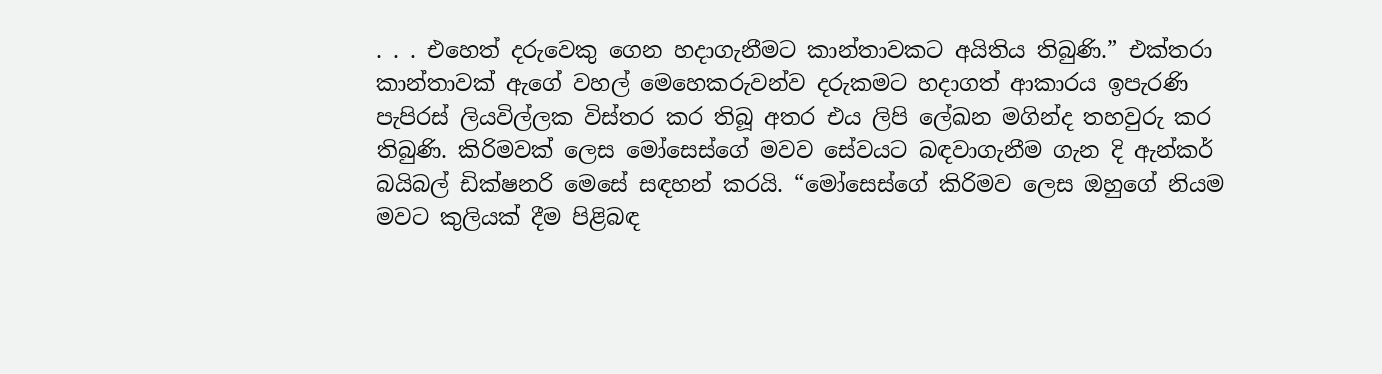. . . එහෙත් දරුවෙකු ගෙන හදාගැනීමට කාන්තාවකට අයිතිය තිබුණි.” එක්තරා කාන්තාවක් ඇගේ වහල් මෙහෙකරුවන්ව දරුකමට හදාගත් ආකාරය ඉපැරණි පැපිරස් ලියවිල්ලක විස්තර කර තිබූ අතර එය ලිපි ලේඛන මගින්ද තහවුරු කර තිබුණි. කිරිමවක් ලෙස මෝසෙස්ගේ මවව සේවයට බඳවාගැනීම ගැන දි ඇන්කර් බයිබල් ඩික්ෂනරි මෙසේ සඳහන් කරයි. “මෝසෙස්ගේ කිරිමව ලෙස ඔහුගේ නියම මවට කුලියක් දීම පිළිබඳ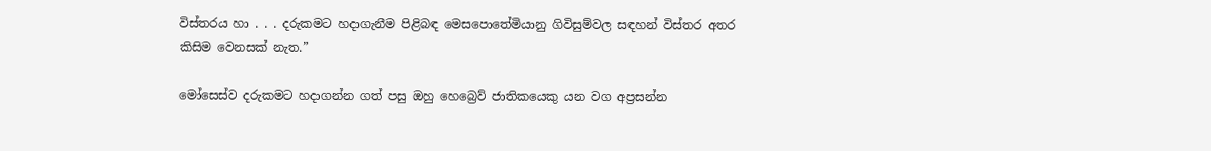විස්තරය හා . . . දරුකමට හදාගැනීම පිළිබඳ මෙසපොතේමියානු ගිවිසුම්වල සඳහන් විස්තර අතර කිසිම වෙනසක් නැත.”

මෝසෙස්ව දරුකමට හදාගන්න ගත් පසු ඔහු හෙබ්‍රෙව් ජාතිකයෙකු යන වග අප්‍රසන්න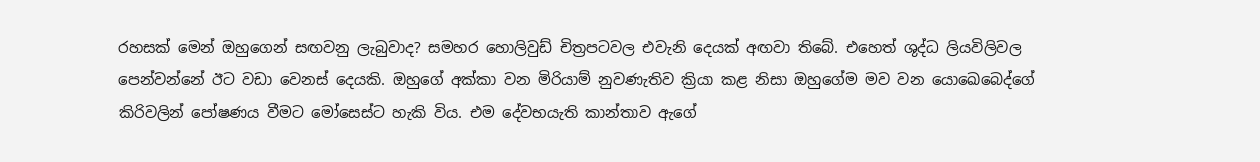රහසක් මෙන් ඔහුගෙන් සඟවනු ලැබුවාද? සමහර හොලිවුඩ් චිත්‍රපටවල එවැනි දෙයක් අඟවා තිබේ. එහෙත් ශුද්ධ ලියවිලිවල පෙන්වන්නේ ඊට වඩා වෙනස් දෙයකි. ඔහුගේ අක්කා වන මිරියාම් නුවණැතිව ක්‍රියා කළ නිසා ඔහුගේම මව වන යොඛෙබෙද්ගේ කිරිවලින් පෝෂණය වීමට මෝසෙස්ට හැකි විය. එම දේවභයැති කාන්තාව ඇගේ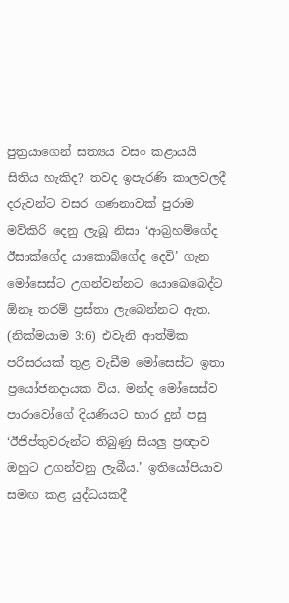පුත්‍රයාගෙන් සත්‍යය වසං කළායයි සිතිය හැකිද? තවද ඉපැරණි කාලවලදී දරුවන්ට වසර ගණනාවක් පුරාම මව්කිරි දෙනු ලැබූ නිසා ‘ආබ්‍රහම්ගේද ඊසාක්ගේද යාකොබ්ගේද දෙවි’ ගැන මෝසෙස්ට උගන්වන්නට යොඛෙබෙද්ට ඕනෑ තරම් ප්‍රස්තා ලැබෙන්නට ඇත. (නික්මයාම 3:6) එවැනි ආත්මික පරිසරයක් තුළ වැඩීම මෝසෙස්ට ඉතා ප්‍රයෝජනදායක විය. මන්ද මෝසෙස්ව පාරාවෝගේ දියණියට භාර දුන් පසු ‘ඊජිප්තුවරුන්ට තිබුණු සියලු ප්‍රඥාව ඔහුට උගන්වනු ලැබීය.’ ඉතියෝපියාව සමඟ කළ යුද්ධයකදී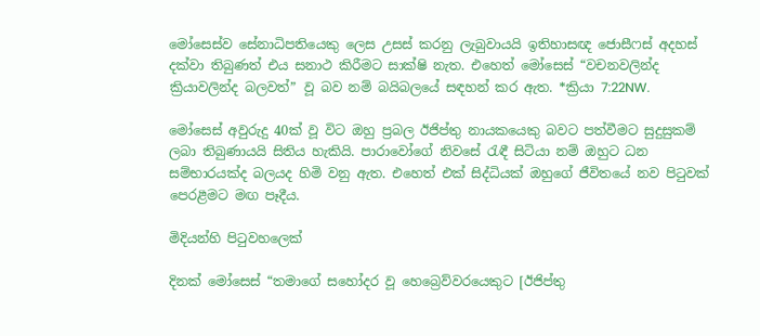මෝසෙස්ව සේනාධිපතියෙකු ලෙස උසස් කරනු ලැබුවායයි ඉතිහාසඥ ජොසීෆස් අදහස් දක්වා තිබුණත් එය සනාථ කිරීමට සාක්ෂි නැත. එහෙත් මෝසෙස් “වචනවලින්ද ක්‍රියාවලින්ද බලවත්” වූ බව නම් බයිබලයේ සඳහන් කර ඇත. *ක්‍රියා 7:22NW.

මෝසෙස් අවුරුදු 40ක් වූ විට ඔහු ප්‍රබල ඊජිප්තු නායකයෙකු බවට පත්වීමට සුදුසුකම් ලබා තිබුණායයි සිතිය හැකියි. පාරාවෝගේ නිවසේ රැඳී සිටියා නම් ඔහුට ධන සම්භාරයක්ද බලයද හිමි වනු ඇත. එහෙත් එක් සිද්ධියක් ඔහුගේ ජීවිතයේ නව පිටුවක් පෙරළීමට මඟ පෑදීය.

මිදියන්හි පිටුවහලෙක්

දිනක් මෝසෙස් “තමාගේ සහෝදර වූ හෙබ්‍රෙව්වරයෙකුට [ඊජිප්තු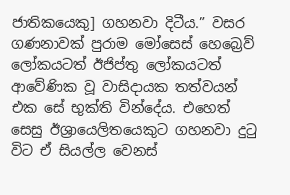ජාතිකයෙකු] ගහනවා දිටීය.” වසර ගණනාවක් පුරාම මෝසෙස් හෙබ්‍රෙව් ලෝකයටත් ඊජිප්තු ලෝකයටත් ආවේණික වූ වාසිදායක තත්වයන් එක සේ භුක්ති වින්දේය. එහෙත් සෙසු ඊශ්‍රායෙලිතයෙකුට ගහනවා දුටු විට ඒ සියල්ල වෙනස්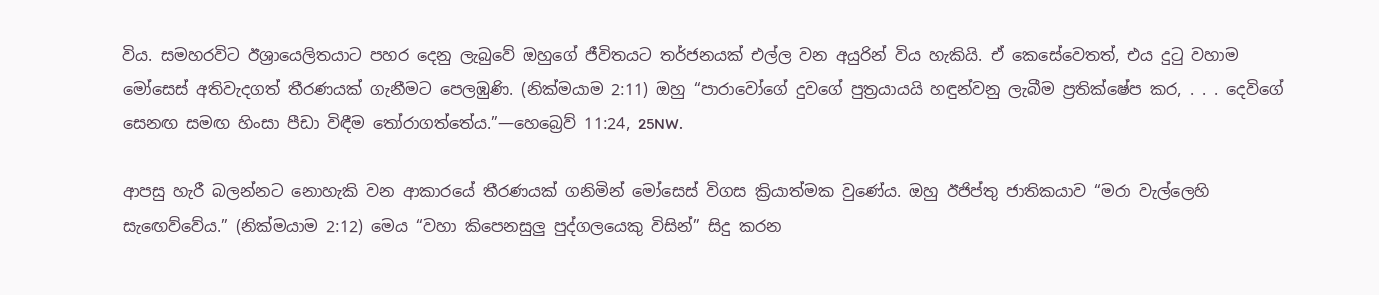විය. සමහරවිට ඊශ්‍රායෙලිතයාට පහර දෙනු ලැබුවේ ඔහුගේ ජීවිතයට තර්ජනයක් එල්ල වන අයුරින් විය හැකියි. ඒ කෙසේවෙතත්, එය දුටු වහාම මෝසෙස් අතිවැදගත් තීරණයක් ගැනීමට පෙලඹුණි. (නික්මයාම 2:11) ඔහු “පාරාවෝගේ දුවගේ පුත්‍රයායයි හඳුන්වනු ලැබීම ප්‍රතික්ෂේප කර, . . . දෙවිගේ සෙනඟ සමඟ හිංසා පීඩා විඳීම තෝරාගත්තේය.”—හෙබ්‍රෙව් 11:24, 25NW.

ආපසු හැරී බලන්නට නොහැකි වන ආකාරයේ තීරණයක් ගනිමින් මෝසෙස් විගස ක්‍රියාත්මක වුණේය. ඔහු ඊජිප්තු ජාතිකයාව “මරා වැල්ලෙහි සැඟෙව්වේය.” (නික්මයාම 2:12) මෙය “වහා කිපෙනසුලු පුද්ගලයෙකු විසින්” සිදු කරන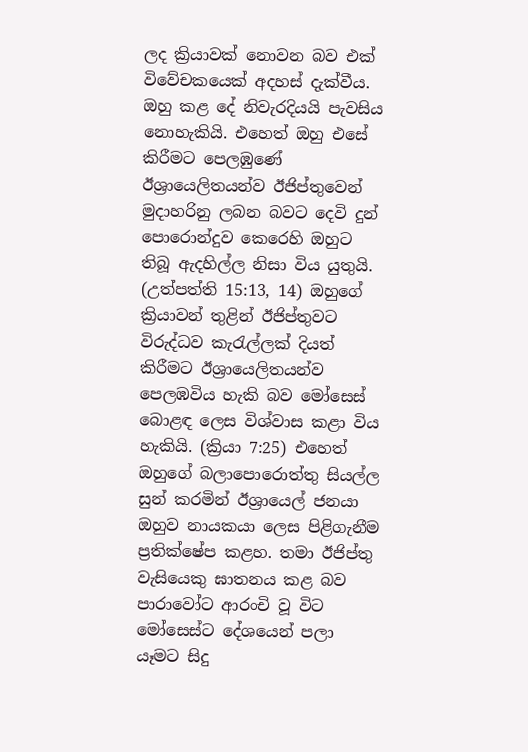ලද ක්‍රියාවක් නොවන බව එක් විවේචකයෙක් අදහස් දැක්වීය. ඔහු කළ දේ නිවැරදියයි පැවසිය නොහැකියි. එහෙත් ඔහු එසේ කිරීමට පෙලඹුණේ ඊශ්‍රායෙලිතයන්ව ඊජිප්තුවෙන් මුදාහරිනු ලබන බවට දෙවි දුන් පොරොන්දුව කෙරෙහි ඔහුට තිබූ ඇදහිල්ල නිසා විය යුතුයි. (උත්පත්ති 15:13, 14) ඔහුගේ ක්‍රියාවන් තුළින් ඊජිප්තුවට විරුද්ධව කැරැල්ලක් දියත් කිරීමට ඊශ්‍රායෙලිතයන්ව පෙලඹවිය හැකි බව මෝසෙස් බොළඳ ලෙස විශ්වාස කළා විය හැකියි. (ක්‍රියා 7:25) එහෙත් ඔහුගේ බලාපොරොත්තු සියල්ල සුන් කරමින් ඊශ්‍රායෙල් ජනයා ඔහුව නායකයා ලෙස පිළිගැනීම ප්‍රතික්ෂේප කළහ. තමා ඊජිප්තු වැසියෙකු ඝාතනය කළ බව පාරාවෝට ආරංචි වූ විට මෝසෙස්ට දේශයෙන් පලා යෑමට සිදු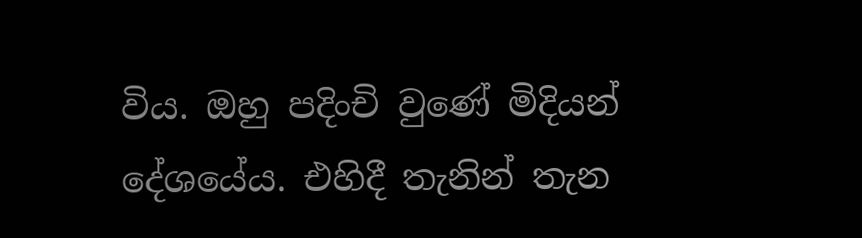විය. ඔහු පදිංචි වුණේ මිදියන් දේශයේය. එහිදී තැනින් තැන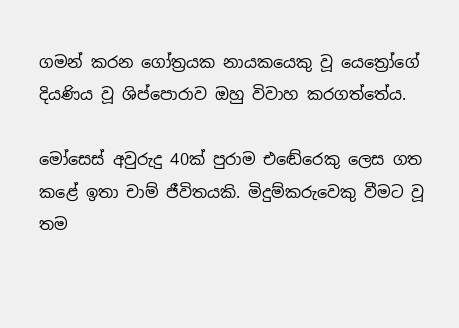ගමන් කරන ගෝත්‍රයක නායකයෙකු වූ යෙත්‍රෝගේ දියණිය වූ ශිප්පොරාව ඔහු විවාහ කරගත්තේය.

මෝසෙස් අවුරුදු 40ක් පුරාම එඬේරෙකු ලෙස ගත කළේ ඉතා චාම් ජීවිතයකි. මිදුම්කරුවෙකු වීමට වූ තම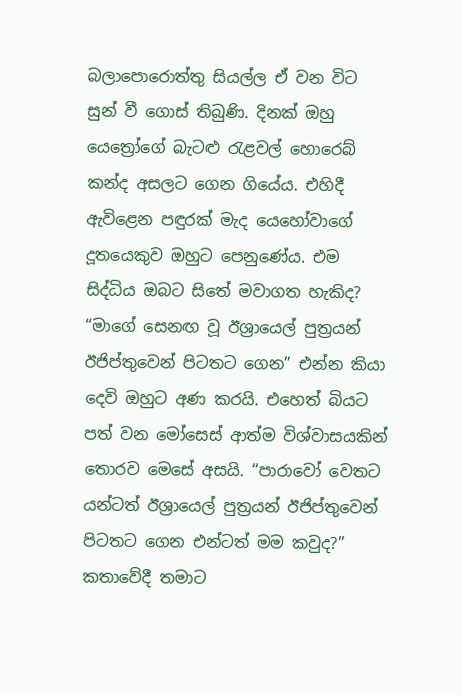බලාපොරොත්තු සියල්ල ඒ වන විට සුන් වී ගොස් තිබුණි. දිනක් ඔහු යෙත්‍රෝගේ බැටළු රැළවල් හොරෙබ් කන්ද අසලට ගෙන ගියේය. එහිදී ඇවිළෙන පඳුරක් මැද යෙහෝවාගේ දූතයෙකුව ඔහුට පෙනුණේය. එම සිද්ධිය ඔබට සිතේ මවාගත හැකිද? “මාගේ සෙනඟ වූ ඊශ්‍රායෙල් පුත්‍රයන් ඊජිප්තුවෙන් පිටතට ගෙන” එන්න කියා දෙවි ඔහුට අණ කරයි. එහෙත් බියට පත් වන මෝසෙස් ආත්ම විශ්වාසයකින් තොරව මෙසේ අසයි. “පාරාවෝ වෙතට යන්ටත් ඊශ්‍රායෙල් පුත්‍රයන් ඊජිප්තුවෙන් පිටතට ගෙන එන්ටත් මම කවුද?” කතාවේදී තමාට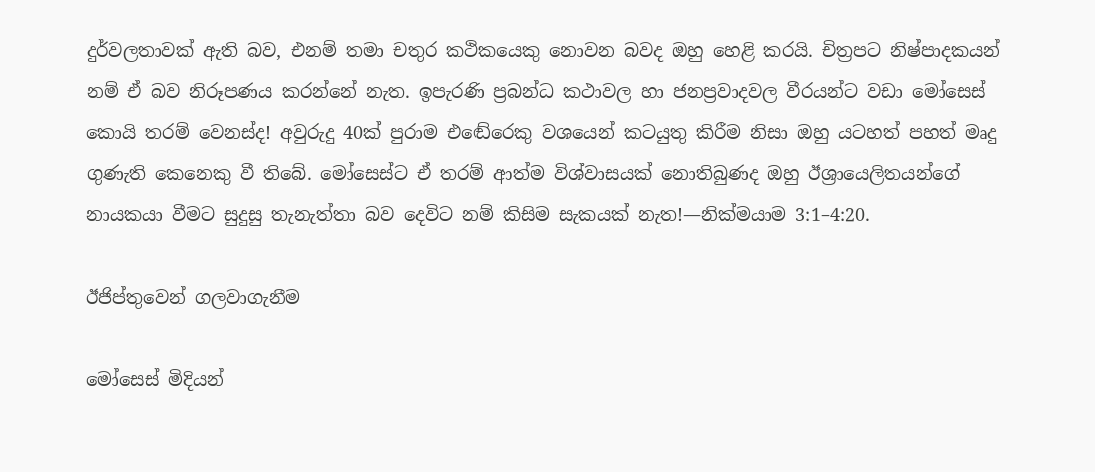දුර්වලතාවක් ඇති බව, එනම් තමා චතුර කථිකයෙකු නොවන බවද ඔහු හෙළි කරයි. චිත්‍රපට නිෂ්පාදකයන් නම් ඒ බව නිරූපණය කරන්නේ නැත. ඉපැරණි ප්‍රබන්ධ කථාවල හා ජනප්‍රවාදවල වීරයන්ට වඩා මෝසෙස් කොයි තරම් වෙනස්ද! අවුරුදු 40ක් පුරාම එඬේරෙකු වශයෙන් කටයුතු කිරීම නිසා ඔහු යටහත් පහත් මෘදු ගුණැති කෙනෙකු වී තිබේ. මෝසෙස්ට ඒ තරම් ආත්ම විශ්වාසයක් නොතිබුණද ඔහු ඊශ්‍රායෙලිතයන්ගේ නායකයා වීමට සුදුසු තැනැත්තා බව දෙවිට නම් කිසිම සැකයක් නැත!—නික්මයාම 3:1–4:20.

ඊජිප්තුවෙන් ගලවාගැනීම

මෝසෙස් මිදියන්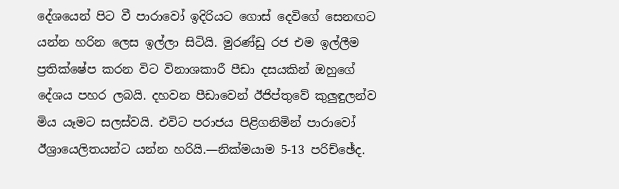දේශයෙන් පිට වී පාරාවෝ ඉදිරියට ගොස් දෙවිගේ සෙනඟට යන්න හරින ලෙස ඉල්ලා සිටියි. මුරණ්ඩු රජ එම ඉල්ලීම ප්‍රතික්ෂේප කරන විට විනාශකාරී පීඩා දසයකින් ඔහුගේ දේශය පහර ලබයි. දහවන පීඩාවෙන් ඊජිප්තුවේ කුලුඳුලන්ව මිය යෑමට සලස්වයි. එවිට පරාජය පිළිගනිමින් පාරාවෝ ඊශ්‍රායෙලිතයන්ට යන්න හරියි.—නික්මයාම 5-13 පරිච්ඡේද.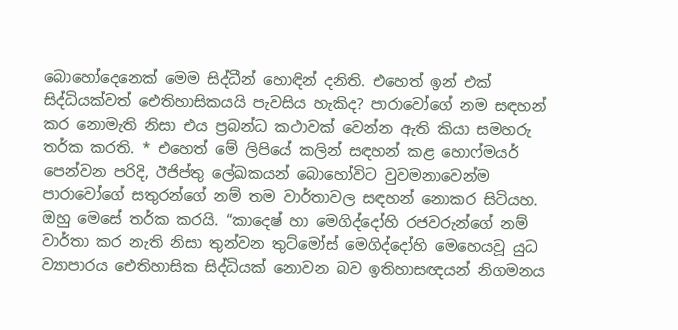බොහෝදෙනෙක් මෙම සිද්ධීන් හොඳින් දනිති. එහෙත් ඉන් එක් සිද්ධියක්වත් ඓතිහාසිකයයි පැවසිය හැකිද? පාරාවෝගේ නම සඳහන් කර නොමැති නිසා එය ප්‍රබන්ධ කථාවක් වෙන්න ඇති කියා සමහරු තර්ක කරති. * එහෙත් මේ ලිපියේ කලින් සඳහන් කළ හොෆ්මයර් පෙන්වන පරිදි, ඊජිප්තු ලේඛකයන් බොහෝවිට වුවමනාවෙන්ම පාරාවෝගේ සතුරන්ගේ නම් තම වාර්තාවල සඳහන් නොකර සිටියහ. ඔහු මෙසේ තර්ක කරයි. “කාදෙෂ් හා මෙගිද්දෝහි රජවරුන්ගේ නම් වාර්තා කර නැති නිසා තුන්වන තුට්මෝස් මෙගිද්දෝහි මෙහෙයවූ යුධ ව්‍යාපාරය ඓතිහාසික සිද්ධියක් නොවන බව ඉතිහාසඥයන් නිගමනය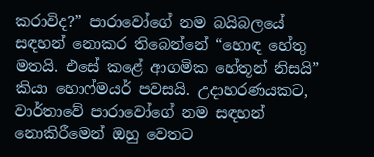කරාවිද?” පාරාවෝගේ නම බයිබලයේ සඳහන් නොකර තිබෙන්නේ “හොඳ හේතු මතයි. එසේ කළේ ආගමික හේතූන් නිසයි” කියා හොෆ්මයර් පවසයි. උදාහරණයකට, වාර්තාවේ පාරාවෝගේ නම සඳහන් නොකිරීමෙන් ඔහු වෙතට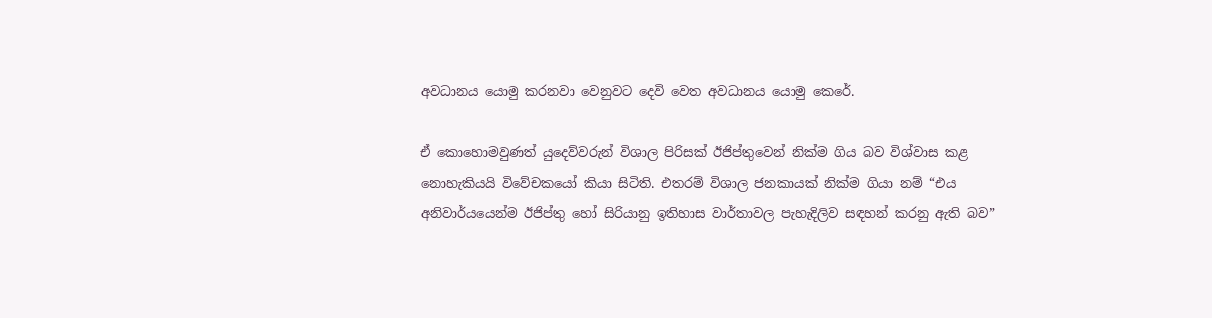අවධානය යොමු කරනවා වෙනුවට දෙවි වෙත අවධානය යොමු කෙරේ.

ඒ කොහොමවුණත් යුදෙව්වරුන් විශාල පිරිසක් ඊජිප්තුවෙන් නික්ම ගිය බව විශ්වාස කළ නොහැකියයි විවේචකයෝ කියා සිටිති. එතරම් විශාල ජනකායක් නික්ම ගියා නම් “එය අනිවාර්යයෙන්ම ඊජිප්තු හෝ සිරියානු ඉතිහාස වාර්තාවල පැහැදිලිව සඳහන් කරනු ඇති බව”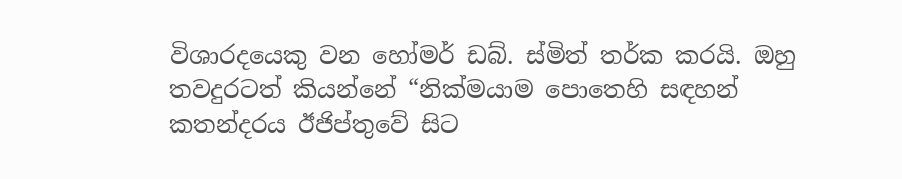විශාරදයෙකු වන හෝමර් ඩබ්. ස්මිත් තර්ක කරයි. ඔහු තවදුරටත් කියන්නේ “නික්මයාම පොතෙහි සඳහන් කතන්දරය ඊජිප්තුවේ සිට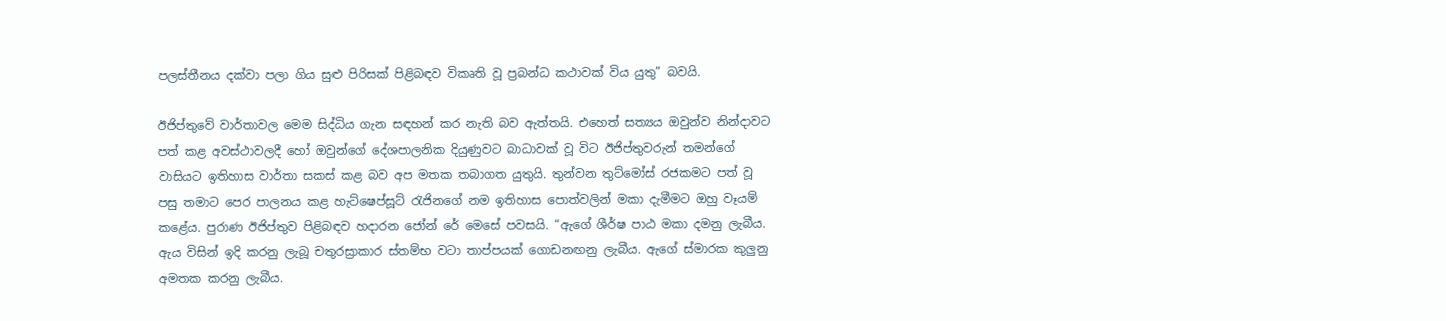පලස්තීනය දක්වා පලා ගිය සුළු පිරිසක් පිළිබඳව විකෘති වූ ප්‍රබන්ධ කථාවක් විය යුතු” බවයි.

ඊජිප්තුවේ වාර්තාවල මෙම සිද්ධිය ගැන සඳහන් කර නැති බව ඇත්තයි. එහෙත් සත්‍යය ඔවුන්ව නින්දාවට පත් කළ අවස්ථාවලදී හෝ ඔවුන්ගේ දේශපාලනික දියුණුවට බාධාවක් වූ විට ඊජිප්තුවරුන් තමන්ගේ වාසියට ඉතිහාස වාර්තා සකස් කළ බව අප මතක තබාගත යුතුයි. තුන්වන තුට්මෝස් රජකමට පත් වූ පසු තමාට පෙර පාලනය කළ හැට්ෂෙප්සූට් රැජිනගේ නම ඉතිහාස පොත්වලින් මකා දැමීමට ඔහු වෑයම් කළේය. පුරාණ ඊජිප්තුව පිළිබඳව හදාරන ජෝන් රේ මෙසේ පවසයි. “ඇගේ ශීර්ෂ පාඨ මකා දමනු ලැබීය. ඇය විසින් ඉදි කරනු ලැබූ චතුරස්‍රාකාර ස්තම්භ වටා තාප්පයක් ගොඩනඟනු ලැබීය. ඇගේ ස්මාරක කුලුනු අමතක කරනු ලැබීය.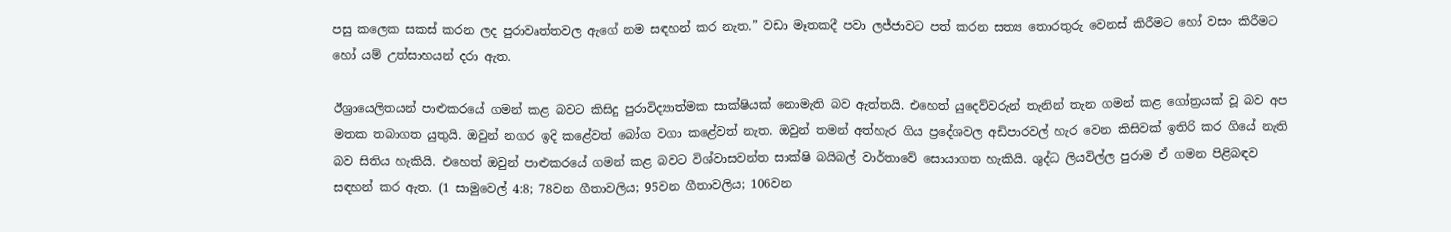පසු කලෙක සකස් කරන ලද පුරාවෘත්තවල ඇගේ නම සඳහන් කර නැත.” වඩා මෑතකදී පවා ලජ්ජාවට පත් කරන සත්‍ය තොරතුරු වෙනස් කිරීමට හෝ වසං කිරීමට හෝ යම් උත්සාහයන් දරා ඇත.

ඊශ්‍රායෙලිතයන් පාළුකරයේ ගමන් කළ බවට කිසිදු පුරාවිද්‍යාත්මක සාක්ෂියක් නොමැති බව ඇත්තයි. එහෙත් යුදෙව්වරුන් තැනින් තැන ගමන් කළ ගෝත්‍රයක් වූ බව අප මතක තබාගත යුතුයි. ඔවුන් නගර ඉදි කළේවත් බෝග වගා කළේවත් නැත. ඔවුන් තමන් අත්හැර ගිය ප්‍රදේශවල අඩිපාරවල් හැර වෙන කිසිවක් ඉතිරි කර ගියේ නැති බව සිතිය හැකියි. එහෙත් ඔවුන් පාළුකරයේ ගමන් කළ බවට විශ්වාසවන්ත සාක්ෂි බයිබල් වාර්තාවේ සොයාගත හැකියි. ශුද්ධ ලියවිල්ල පුරාම ඒ ගමන පිළිබඳව සඳහන් කර ඇත. (1 සාමුවෙල් 4:8; 78වන ගීතාවලිය; 95වන ගීතාවලිය; 106වන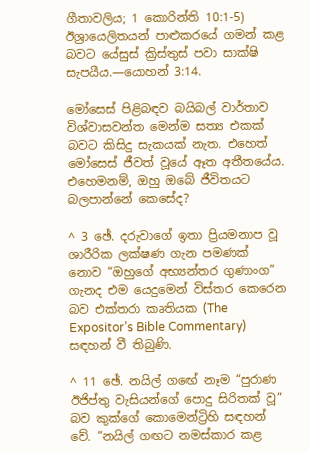ගීතාවලිය; 1 කොරින්ති 10:1-5) ඊශ්‍රායෙලිතයන් පාළුකරයේ ගමන් කළ බවට යේසුස් ක්‍රිස්තුස් පවා සාක්ෂි සැපයීය.—යොහන් 3:14.

මෝසෙස් පිළිබඳව බයිබල් වාර්තාව විශ්වාසවන්ත මෙන්ම සත්‍ය එකක් බවට කිසිදු සැකයක් නැත. එහෙත් මෝසෙස් ජීවත් වූයේ ඈත අතීතයේය. එහෙමනම්, ඔහු ඔබේ ජීවිතයට බලපාන්නේ කෙසේද?

^ 3 ඡේ. දරුවාගේ ඉතා ප්‍රියමනාප වූ ශාරීරික ලක්ෂණ ගැන පමණක් නොව “ඔහුගේ අභ්‍යන්තර ගුණාංග” ගැනද එම යෙදුමෙන් විස්තර කෙරෙන බව එක්තරා කෘතියක (The Expositor’s Bible Commentary) සඳහන් වී තිබුණි.

^ 11 ඡේ. නයිල් ගඟේ නෑම “පුරාණ ඊජිප්තු වැසියන්ගේ පොදු සිරිතක් වූ” බව කුක්ගේ කොමෙන්ට්‍රිහි සඳහන් වේ. “නයිල් ගඟට නමස්කාර කළ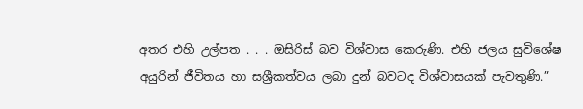අතර එහි උල්පත . . . ඔසිරිස් බව විශ්වාස කෙරුණි. එහි ජලය සුවිශේෂ අයුරින් ජීවිතය හා සශ්‍රීකත්වය ලබා දුන් බවටද විශ්වාසයක් පැවතුණි.”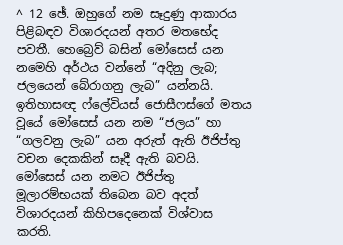^ 12 ඡේ. ඔහුගේ නම සෑදුණු ආකාරය පිළිබඳව විශාරදයන් අතර මතභේද පවතී. හෙබ්‍රෙව් බසින් මෝසෙස් යන නමෙහි අර්ථය වන්නේ “අදිනු ලැබ; ජලයෙන් බේරාගනු ලැබ” යන්නයි. ඉතිහාසඥ ෆ්ලේවියස් ජොසීෆස්ගේ මතය වූයේ මෝසෙස් යන නම “ජලය” හා “ගලවනු ලැබ” යන අරුත් ඇති ඊජිප්තු වචන දෙකකින් සෑදී ඇති බවයි. මෝසෙස් යන නමට ඊජිප්තු මූලාරම්භයක් තිබෙන බව අදත් විශාරදයන් කිහිපදෙනෙක් විශ්වාස කරති.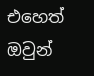එහෙත් ඔවුන්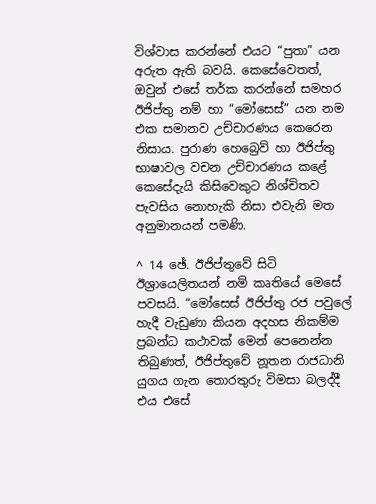විශ්වාස කරන්නේ එයට “පුතා” යන අරුත ඇති බවයි. කෙසේවෙතත්, ඔවුන් එසේ තර්ක කරන්නේ සමහර ඊජිප්තු නම් හා “මෝසෙස්” යන නම එක සමානව උච්චාරණය කෙරෙන නිසාය. පුරාණ හෙබ්‍රෙව් හා ඊජිප්තු භාෂාවල වචන උච්චාරණය කළේ කෙසේදැයි කිසිවෙකුට නිශ්චිතව පැවසිය නොහැකි නිසා එවැනි මත අනුමානයන් පමණි.

^ 14 ඡේ. ඊජිප්තුවේ සිටි ඊශ්‍රායෙලිතයන් නම් කෘතියේ මෙසේ පවසයි. “මෝසෙස් ඊජිප්තු රජ පවුලේ හැදී වැඩුණා කියන අදහස නිකම්ම ප්‍රබන්ධ කථාවක් මෙන් පෙනෙන්න තිබුණත්, ඊජිප්තුවේ නූතන රාජධානි යුගය ගැන තොරතුරු විමසා බලද්දී එය එසේ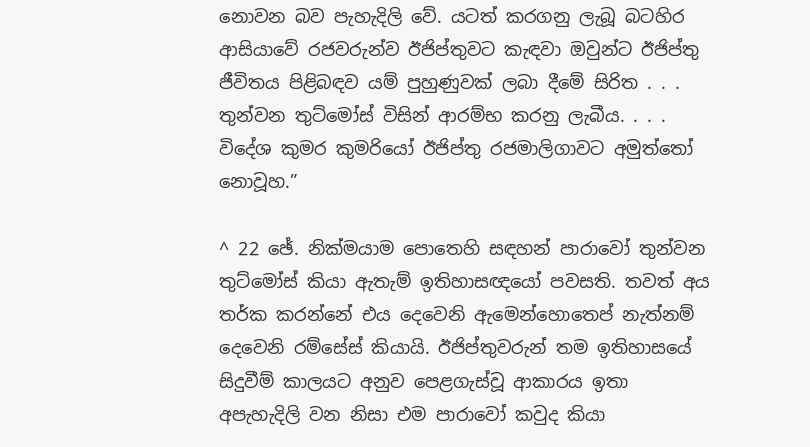නොවන බව පැහැදිලි වේ. යටත් කරගනු ලැබූ බටහිර ආසියාවේ රජවරුන්ව ඊජිප්තුවට කැඳවා ඔවුන්ට ඊජිප්තු ජීවිතය පිළිබඳව යම් පුහුණුවක් ලබා දීමේ සිරිත . . . තුන්වන තුට්මෝස් විසින් ආරම්භ කරනු ලැබීය. . . . විදේශ කුමර කුමරියෝ ඊජිප්තු රජමාලිගාවට අමුත්තෝ නොවූහ.”

^ 22 ඡේ. නික්මයාම පොතෙහි සඳහන් පාරාවෝ තුන්වන තුට්මෝස් කියා ඇතැම් ඉතිහාසඥයෝ පවසති. තවත් අය තර්ක කරන්නේ එය දෙවෙනි ඇමෙන්හොතෙප් නැත්නම් දෙවෙනි රම්සේස් කියායි. ඊජිප්තුවරුන් තම ඉතිහාසයේ සිදුවීම් කාලයට අනුව පෙළගැස්වූ ආකාරය ඉතා අපැහැදිලි වන නිසා එම පාරාවෝ කවුද කියා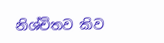නිශ්චිතව කිව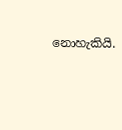නොහැකියි.